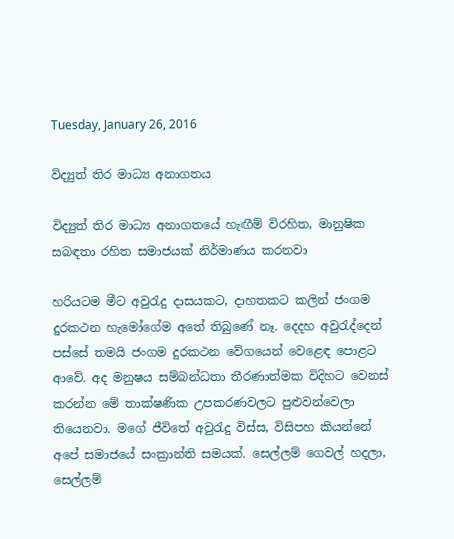Tuesday, January 26, 2016

විද්‍යුත් තිර මාධ්‍ය අනාගතය

විද්‍යුත් තිර මාධ්‍ය අනාගතයේ හැඟීම් විරහිත, මානුෂික සබඳතා රහිත සමාජයක් නිර්මාණය කරනවා

හරියටම මීට අවුරැදු දාසයකට, දාහතකට කලින් ජංගම දුරකථන හැමෝගේම අතේ තිබුණේ නෑ. දෙදහ අවුරැද්දෙන් පස්සේ තමයි ජංගම දුරකථන වේගයෙන් වෙළෙඳ පොළට ආවේ. අද මනුෂය සම්බන්ධතා තීරණාත්මක විදිහට වෙනස් කරන්න මේ තාක්ෂණික උපකරණවලට පුළුවන්වෙලා තියෙනවා. මගේ ජීවිතේ අවුරැදු විස්ස, විසිපහ කියන්නේ අපේ සමාජයේ සංක්‍රාන්ති සමයක්. සෙල්ලම් ගෙවල් හදලා, සෙල්ලම්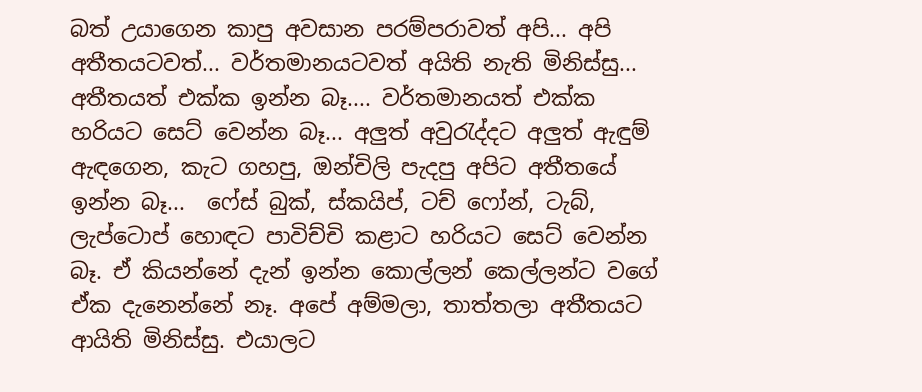බත් උයාගෙන කාපු අවසාන පරම්පරාවත් අපි... අපි අතීතයටවත්... වර්තමානයටවත් අයිති නැති මිනිස්සු... අතීතයත් එක්ක ඉන්න බෑ.... වර්තමානයත් එක්ක හරියට සෙට් වෙන්න බෑ... අලුත් අවුරැද්දට අලුත් ඇඳුම් ඇඳගෙන, කැට ගහපු, ඔන්චිලි පැදපු අපිට අතීතයේ ඉන්න බෑ...  ෆේස් බුක්, ස්කයිප්, ටච් ෆෝන්, ටැබ්, ලැප්ටොප් හොඳට පාවිච්චි කළාට හරියට සෙට් වෙන්න බෑ. ඒ කියන්නේ දැන් ඉන්න කොල්ලන් කෙල්ලන්ට වගේ ඒක දැනෙන්නේ නෑ. අපේ අම්මලා, තාත්තලා අතීතයට ආයිති මිනිස්සු. එයාලට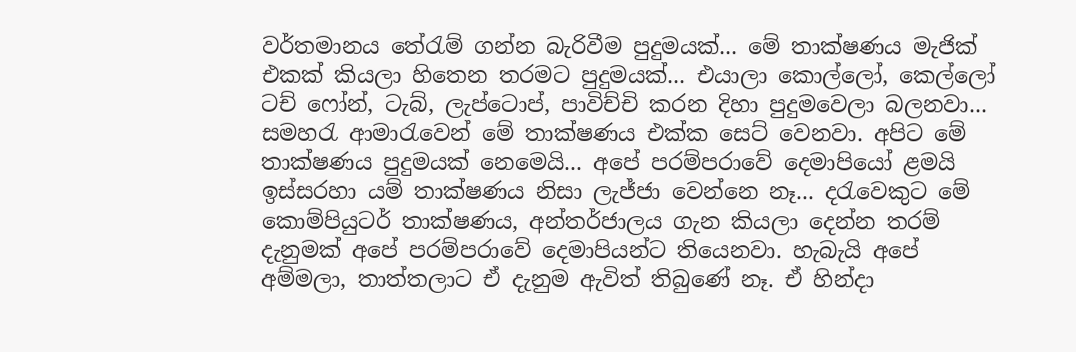වර්තමානය තේරැම් ගන්න බැරිවීම පුදුමයක්... මේ තාක්ෂණය මැජික් එකක් කියලා හිතෙන තරමට පුදුමයක්... එයාලා කොල්ලෝ, කෙල්ලෝ ටච් ෆෝන්, ටැබ්, ලැප්ටොප්, පාවිච්චි කරන දිහා පුදුමවෙලා බලනවා... සමහරැ ආමාරැවෙන් මේ තාක්ෂණය එක්ක සෙට් වෙනවා. අපිට මේ තාක්ෂණය පුදුමයක් නෙමෙයි... අපේ පරම්පරාවේ දෙමාපියෝ ළමයි ඉස්සරහා යම් තාක්ෂණය නිසා ලැජ්ජා වෙන්නෙ නෑ... දරැවෙකුට මේ කොම්පියුටර් තාක්ෂණය, අන්තර්ජාලය ගැන කියලා දෙන්න තරම් දැනුමක් අපේ පරම්පරාවේ දෙමාපියන්ට තියෙනවා. හැබැයි අපේ අම්මලා, තාත්තලාට ඒ දැනුම ඇවිත් තිබුණේ නෑ. ඒ හින්දා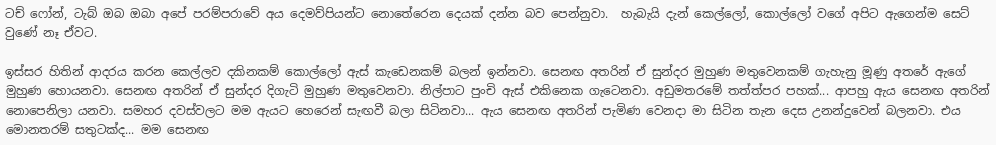ටච් ෆෝන්, ටැබ් ඔබ ඔබා අපේ පරම්පරාවේ අය දෙමව්පියන්ට නොතේරෙන දෙයක් දන්න බව පෙන්නුවා.  හැබැයි දැන් කෙල්ලෝ, කොල්ලෝ වගේ අපිට ඇගෙන්ම සෙට් වුණේ නෑ ඒවට.

ඉස්සර හිතින් ආදරය කරන කෙල්ලව දකිනකම් කොල්ලෝ ඇස් කැඩෙනකම් බලන් ඉන්නවා. සෙනඟ අතරින් ඒ සුන්දර මුහුණ මතුවෙනකම් ගැහැනු මූණු අතරේ ඇගේ මුහුණ හොයනවා. සෙනඟ අතරින් ඒ සුන්දර දිගැටි මුහුණ මතුවෙනවා. නිල්පාට පුංචි ඇස් එකිනෙක ගැටෙනවා. අඩුමතරමේ තත්ත්පර පහක්... ආපහු ඇය සෙනඟ අතරින් නොපෙනිලා යනවා. සමහර දවස්වලට මම ඇයට හෙරෙන් සැඟවී බලා සිටිනවා... ඇය සෙනඟ අතරින් පැමිණ වෙනදා මා සිටින තැන දෙස උනන්දුවෙන් බලනවා. එය මොනතරම් සතුටක්ද... මම සෙනඟ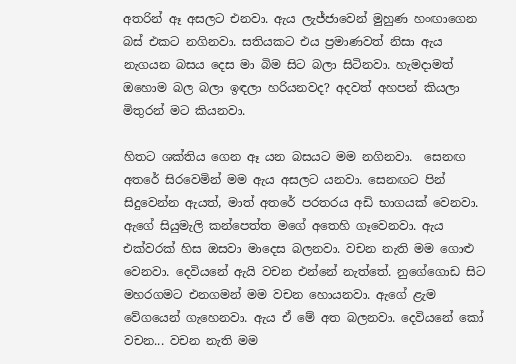අතරින් ඈ අසලට එනවා. ඇය ලැජ්ජාවෙන් මුහුණ හංඟාගෙන බස් එකට නගිනවා. සතියකට එය ප්‍රමාණවත් නිසා ඇය නැගයන බසය දෙස මා බිම සිට බලා සිටිනවා. හැමදාමත් ඔහොම බල බලා ඉඳලා හරියනවද? අදවත් අහපන් කියලා මිතුරන් මට කියනවා.

හිතට ශක්තිය ගෙන ඈ යන බසයට මම නගිනවා.  සෙනඟ අතරේ සිරවෙමින් මම ඇය අසලට යනවා. සෙනඟට පින් සිදුවෙන්න ඇයත්, මාත් අතරේ පරතරය අඩි භාගයක් වෙනවා. ඇගේ සියුමැලි කන්පෙත්ත මගේ අතෙහි ගෑවෙනවා. ඇය එක්වරක් හිස ඔසවා මාදෙස බලනවා. වචන නැති මම ගොළු වෙනවා. දෙවියනේ ඇයි වචන එන්නේ නැත්තේ. නුගේගොඩ සිට මහරගමට එනගමන් මම වචන හොයනවා. ඇගේ ළැම වේගයෙන් ගැහෙනවා. ඇය ඒ මේ අත බලනවා. දෙවියනේ කෝ වචන... වචන නැති මම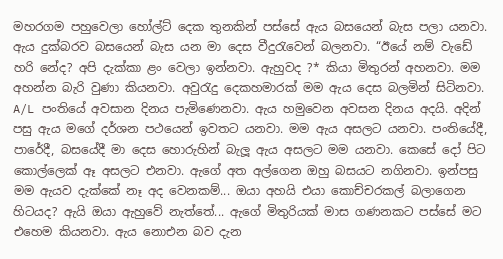මහරගම පහුවෙලා හෝල්ට් දෙක තුනකින් පස්සේ ඇය බසයෙන් බැස පලා යනවා. ඇය දුක්බරව බසයෙන් බැස යන මා දෙස වීදුරැවෙන් බලනවා. “ඊයේ නම් වැඩේ හරි නේද? අපි දැක්කා ළං වෙලා ඉන්නවා. ඇහුවද ?* කියා මිතුරන් අහනවා. මම අහන්න බැරි වුණා කියනවා. අවුරැදු දෙකහමාරක් මම ඇය දෙස බලමින් සිටිනවා. A/L පංතියේ අවසාන දිනය පැමිණෙනවා. ඇය හමුවෙන අවසන දිනය අදයි. අදින් පසු ඇය මගේ දර්ශන පථයෙන් ඉවතට යනවා. මම ඇය අසලට යනවා. පංතියේදී, පාරේදී, බසයේදී මා දෙස හොරුහින් බැලූ ඇය අසලට මම යනවා. කෙසේ දෝ පිට කොල්ලෙක් ඈ අසලට එනවා. ඇගේ අත අල්ගෙන ඔහු බසයට නගිනවා. ඉන්පසු මම ඇයව දැක්කේ නෑ අද වෙනකම්... ඔයා අහයි එයා කොච්චරකල් බලාගෙන හිටයද? ඇයි ඔයා ඇහුවේ නැත්තේ... ඇගේ මිතුරියක් මාස ගණනකට පස්සේ මට එහෙම කියනවා. ඇය නොඑන බව දැන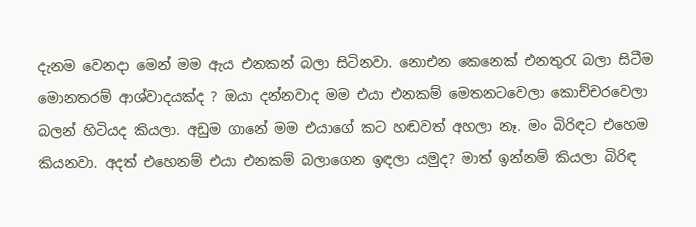දැනම වෙනදා මෙන් මම ඇය එනකන් බලා සිටිනවා. නොඑන කෙනෙක් එනතුරැ බලා සිටීම මොනතරම් ආශ්වාදයක්ද ? ඔයා දන්නවාද මම එයා එනකම් මෙතනටවෙලා කොච්චරවෙලා බලන් හිටියද කියලා. අඩුම ගානේ මම එයාගේ කට හඬවත් අහලා නෑ. මං බිරිඳට එහෙම කියනවා. අදත් එහෙනම් එයා එනකම් බලාගෙන ඉඳලා යමුද? මාත් ඉන්නම් කියලා බිරිඳ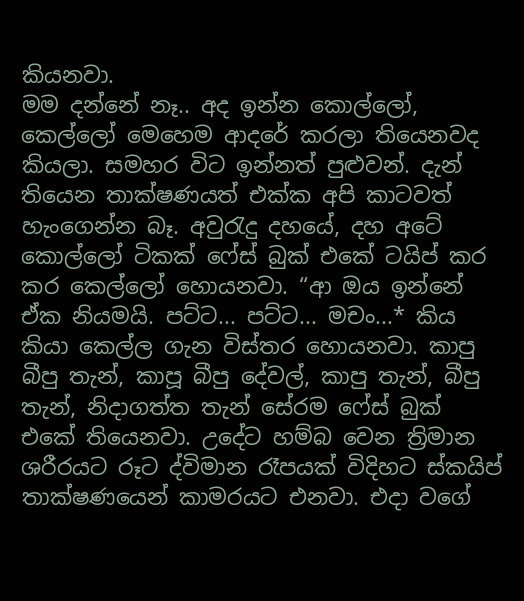කියනවා.
මම දන්නේ නෑ.. අද ඉන්න කොල්ලෝ, කෙල්ලෝ මෙහෙම ආදරේ කරලා තියෙනවද කියලා. සමහර විට ඉන්නත් පුළුවන්. දැන් තියෙන තාක්ෂණයත් එක්ක අපි කාටවත් හැංගෙන්න බෑ. අවුරැදු දහයේ, දහ අටේ කොල්ලෝ ටිකක් ෆේස් බුක් එකේ ටයිප් කර කර කෙල්ලෝ හොයනවා. “ආ ඔය ඉන්නේ ඒක නියමයි. පට්ට... පට්ට... මචං...* කිය කියා කෙල්ල ගැන විස්තර හොයනවා. කාපු බීපු තැන්, කාපූ බීපු දේවල්, කාපු තැන්, බීපු තැන්, නිදාගත්ත තැන් සේරම ෆේස් බුක් එකේ තියෙනවා. උදේට හම්බ වෙන ත්‍රිමාන ශරීරයට රූට ද්විමාන රෑපයක් විදිහට ස්කයිප් තාක්ෂණයෙන් කාමරයට එනවා. එදා වගේ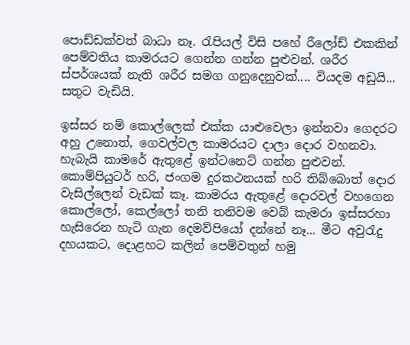පොඩ්ඩක්වත් බාධා නෑ. රැපියල් විසි පහේ රීලෝඩ් එකකින් පෙම්වතිය කාමරයට ගෙන්න ගන්න පුළුවන්. ශරීර ස්පර්ශයක් නැති ශරීර සමග ගනුදෙනුවක්.... වියදම අඩුයි... සතුට වැඩියි.

ඉස්සර නම් කොල්ලෙක් එක්ක යාළුවෙලා ඉන්නවා ගෙදරට අහු උනොත්, ගෙවල්වල කාමරයට දාලා දොර වහනවා. හැබැයි කාමරේ ඇතුළේ ඉන්ටනෙට් ගන්න පුළුවන්. කොම්පියුටර් හරි, ජංගම දුරකථනයක් හරි තිබ්බොත් දොර වැසිල්ලෙන් වැඩක් කෑ. කාමරය ඇතුළේ දොරවල් වහගෙන කොල්ලෝ, කෙල්ලෝ තනි තනිවම වෙබ් කැමරා ඉස්සරහා හැසිරෙන හැටි ගැන දෙමව්පියෝ දන්නේ නෑ... මීට අවුරැදු දහයකට, දොළහට කලින් පෙම්වතුන් හමු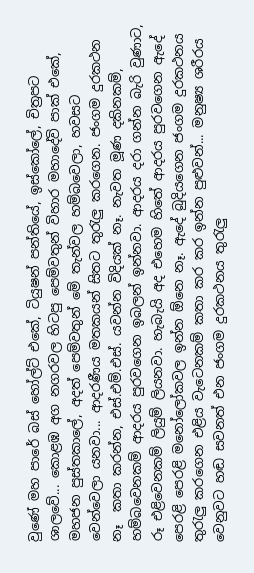වුණේ මහ පාරේ බස් හෝල්ට් එකේ, ටියුෂන් පන්තියේ, ඉස්කෝලේ, චිත්‍රපට ශාලවේ... කොළඹ අග නගරවල හිටපු පෙම්වතුන් විහාර මහාදේවි පාක් එකේ, මහජන පුස්තකාලේ, අදත් පෙම්වතුන් මේ තැන්වල හම්බවෙලා, හවසට වෙන්වෙලා යනවා... ආදරණීය මතකයන් සිතට තුරැලු කරගෙන. ජංගම දුරකථන නෑ  කතා කරන්න, එස්.එම්.එස්. යවන්න විදියක් නෑ. නැවත මූණ දකිනකම්, හම්බවෙනකම් ආදරය පුරවගෙන ඉබලන් ඉන්නවා. ආදරය දරා ගන්න බැරි වුණාට, රූ එළිවෙනකම් ලියුම් ලියනවා. හැබැයි අද එහෙම හිතේ ආදරය පුරවගෙන ඇදේ පෙරළි පෙරළි මනෝලෝකවල ඉන්න ඕනෙ නෑ. ඇදේ බුදියගෙන ජංගම දුරකථනය තුරැලු කරගෙන එළිය වැටෙනකම් කතා කර කර ඉන්න පුළුවන්... මනුෂ්‍ය ශරීරය වෙනුවට හඬ සවනත් එන ජංගම දුරකථනය තුරැලු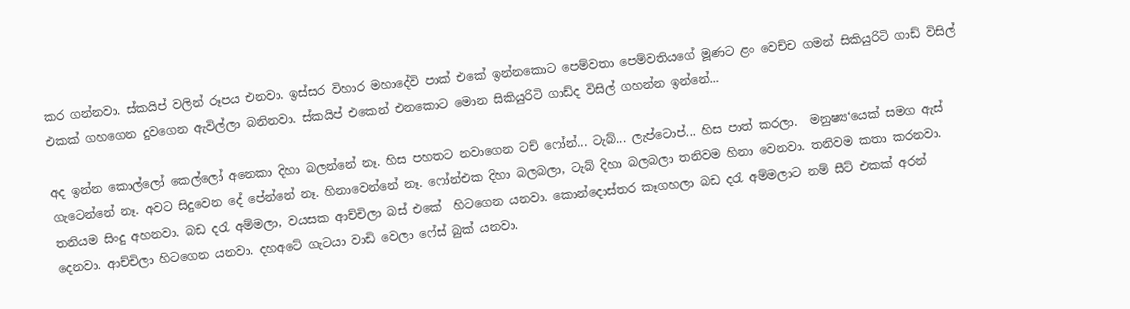කර ගන්නවා. ස්කයිප් වලින් රූපය එනවා. ඉස්සර විහාර මහාදේවි පාක් එකේ ඉන්නකොට පෙම්වතා ‍පෙම්වතියගේ මූණට ළං වෙච්ච ගමන් සිකියුරිටි ගාඩ් විසිල් එකක් ගහගෙන දුවගෙන ඇවිල්ලා බනිනවා. ස්කයිප් එකෙන් එනකොට මොන සිකියුරිටි ගාඩ්ද විසිල් ගහන්න ඉන්නේ...

අද ඉන්න කොල්ලෝ කෙල්ලෝ අනෙකා දිහා බලන්නේ නෑ. හිස පහතට නවාගෙන ටච් ෆෝන්... ටැබ්... ලැප්ටොප්... හිස පාත් කරලා.  මනුෂ්‍ය‘යෙක් සමග ඇස් ගැටෙන්නේ නෑ. අවට සිදුවෙන දේ පේන්නේ නෑ. හිනාවෙන්නේ නෑ. ෆෝන්එක දිහා බලබලා, ටැබ් දිහා බලබලා තනිවම හිනා වෙනවා. තනිවම කතා කරනවා. තනියම සිංදු අහනවා. බඩ දරැ අම්මලා, වයසක ආච්චිලා බස් එකේ  හිටගෙන යනවා. කොන්දොස්තර කෑගහලා බඩ දරැ අම්මලාට නම් සීට් එකක් අරන් දෙනවා. ආච්චිලා හිටගෙන යනවා. දහඅටේ ගැටයා වාඩි වෙලා ෆේස් බුක් යනවා.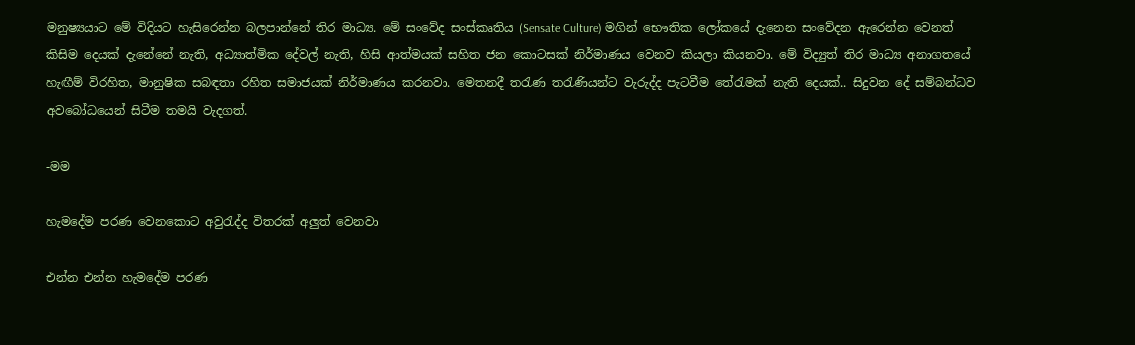මනුෂ්‍යයාට මේ විදියට හැසිරෙන්න බලපාන්නේ තිර මාධ්‍ය. මේ සංවේද සංස්කෘතිය (Sensate Culture) මගින් භෞතික ලෝකයේ දැනෙන සංවේදන ඇරෙන්න වෙනත් කිසිම දෙයක් දැනේනේ නැති, අධ්‍යාත්මික දේවල් නැති, හිසි ආත්මයක් සහිත ජන කොටසක් නිර්මාණය වෙනව කියලා කියනවා. මේ විද්‍යුත් තිර මාධ්‍ය අනාගතයේ හැඟීම් විරහිත, මානුෂික සබඳතා රහිත සමාජයක් නිර්මාණය කරනවා. මෙතනදී තරැණ තරැණියන්ට වැරුද්ද පැටවීම තේරැමක් නැති දෙයක්.. සිදුවන දේ සම්බන්ධව අවබෝධයෙන් සිටීම තමයි වැදගත්.

-මම

හැමදේම පරණ වෙනකොට අවුරැද්ද විතරක් අලුත් වෙනවා

එන්න එන්න හැමදේම පරණ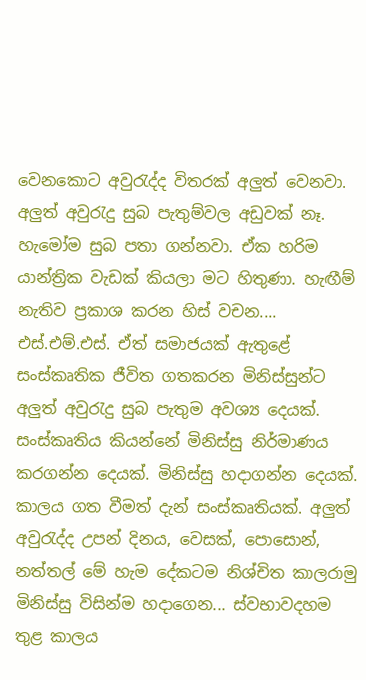වෙනකොට අවුරැද්ද විතරක් අලුත් වෙනවා. අලුත් අවුරැදු සුබ පැතුම්වල අඩුවක් නෑ. හැමෝම සුබ පතා ගන්නවා. ඒක හරිම යාන්ත්‍රික වැඩක් කියලා මට හිතුණා. හැඟීම් නැතිව ප්‍රකාශ කරන හිස් වචන.... එස්.එම්.එස්. ඒත් සමාජයක් ඇතුළේ සංස්කෘතික ජීවිත ගතකරන මිනිස්සුන්ට අලුත් අවුරැදු සුබ පැතුම අවශ්‍ය දෙයක්. සංස්කෘතිය කියන්නේ මිනිස්සු නිර්මාණය කරගන්න දෙයක්. මිනිස්සු හදාගන්න දෙයක්. කාලය ගත වීමත් දැන් සංස්කෘතියක්. අලුත් අවුරැද්ද උපන් දිනය, වෙසක්, පොසොන්, නත්තල් මේ හැම දේකටම නිශ්චිත කාලරාමු මිනිස්සු විසින්ම හදාගෙන... ස්වභාවදහම තුළ කාලය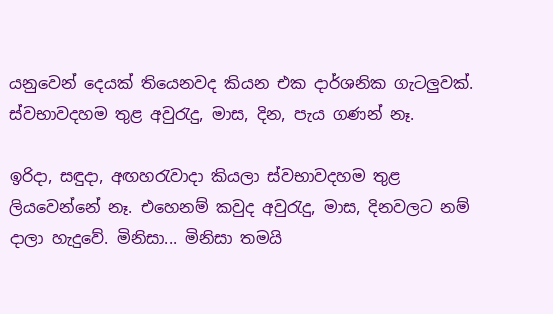යනුවෙන් දෙයක් තියෙනවද කියන එක දාර්ශනික ගැටලුවක්. ස්වභාවදහම තුළ අවුරැදු, මාස, දින, පැය ගණන් නෑ.

ඉරිදා, සඳුදා, අඟහරැවාදා කියලා ස්වභාවදහම තුළ ලියවෙන්නේ නෑ. එහෙනම් කවුද අවුරැදු, මාස, දිනවලට නම් දාලා හැදුවේ. මිනිසා... මිනිසා තමයි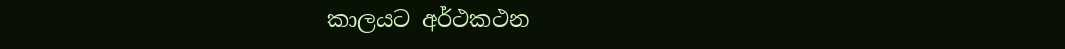කාලයට අර්ථකථන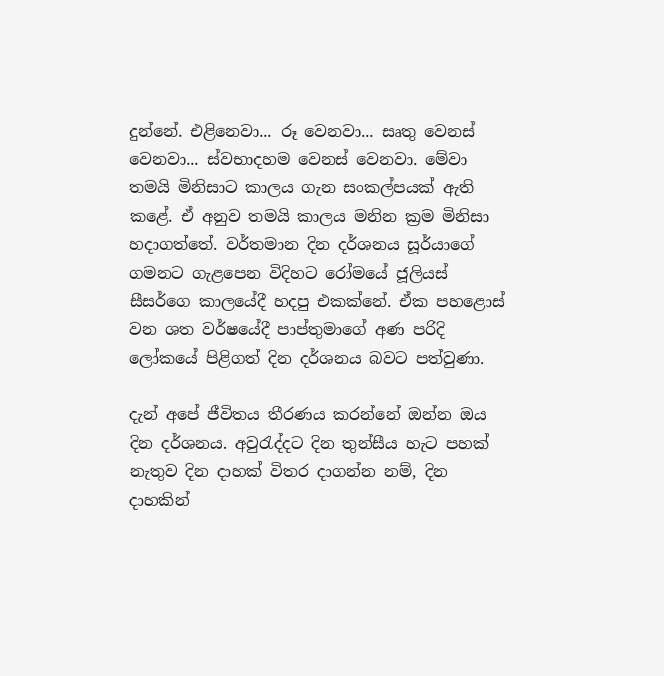දුන්නේ. එළිනෙවා... රූ වෙනවා... සෘතු වෙනස් වෙනවා... ස්වභාදහම වෙනස් වෙනවා. මේවා තමයි මිනිසාට කාලය ගැන සංකල්පයක් ඇති කළේ. ඒ අනුව තමයි කාලය මනින ක්‍රම මිනිසා හදාගත්තේ. වර්තමාන දින දර්ශනය සූර්යාගේ ගමනට ගැළපෙන විදිහට රෝමයේ ජූලියස් සීසර්ගෙ කාලයේදී හදපු එකක්නේ. ඒක පහළොස් වන ශත වර්ෂයේදී පාප්තුමාගේ අණ පරිදි ලෝකයේ පිළිගත් දින දර්ශනය බවට පත්වුණා.

දැන් අපේ ජීවිතය තීරණය කරන්නේ ඔන්න ඔය දින දර්ශනය. අවුරැද්දට දින තුන්සීය හැට පහක් නැතුව දින දාහක් විතර දාගන්න නම්, දින දාහකින්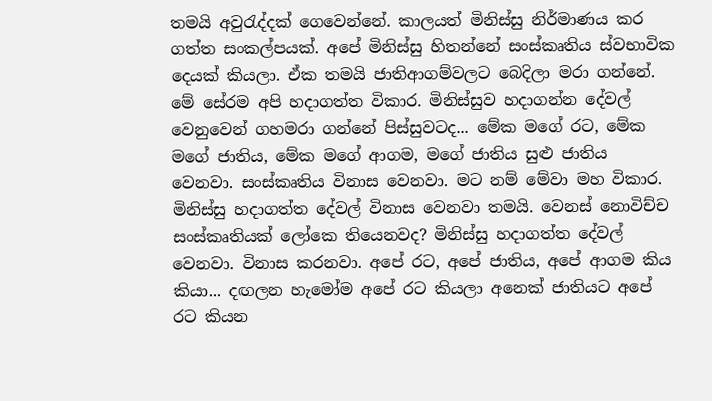තමයි අවුරැද්දක් ගෙවෙන්නේ. කාලයත් මිනිස්සු නිර්මාණය කර ගත්ත සංකල්පයක්. අපේ මිනිස්සු හිතන්නේ සංස්කෘතිය ස්වභාවික දෙයක් කියලා. ඒක තමයි ජාතිආගම්වලට බෙදිලා මරා ගන්නේ. මේ සේරම අපි හදාගත්ත විකාර. මිනිස්සුව හදාගන්න දේවල් වෙනුවෙන් ගහමරා ගන්නේ පිස්සුවටද... මේක මගේ රට, මේක මගේ ජාතිය, මේක මගේ ආගම, මගේ ජාතිය සුළු ජාතිය වෙනවා. සංස්කෘතිය විනාස වෙනවා. මට නම් මේවා මහ විකාර. මිනිස්සු හදාගත්ත දේවල් විනාස වෙනවා තමයි. වෙනස් නොවිච්ච සංස්කෘතියක් ලෝකෙ තියෙනවද? මිනිස්සු හදාගත්ත දේවල් වෙනවා. විනාස කරනවා. අපේ රට, අපේ ජාතිය, අපේ ආගම කිය කියා... දඟලන හැමෝම අපේ රට කියලා අනෙක් ජාතියට අපේ රට කියන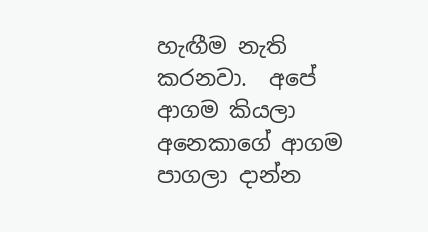හැඟීම නැති කරනවා.  අපේ ආගම කියලා අනෙකාගේ ආගම පාගලා දාන්න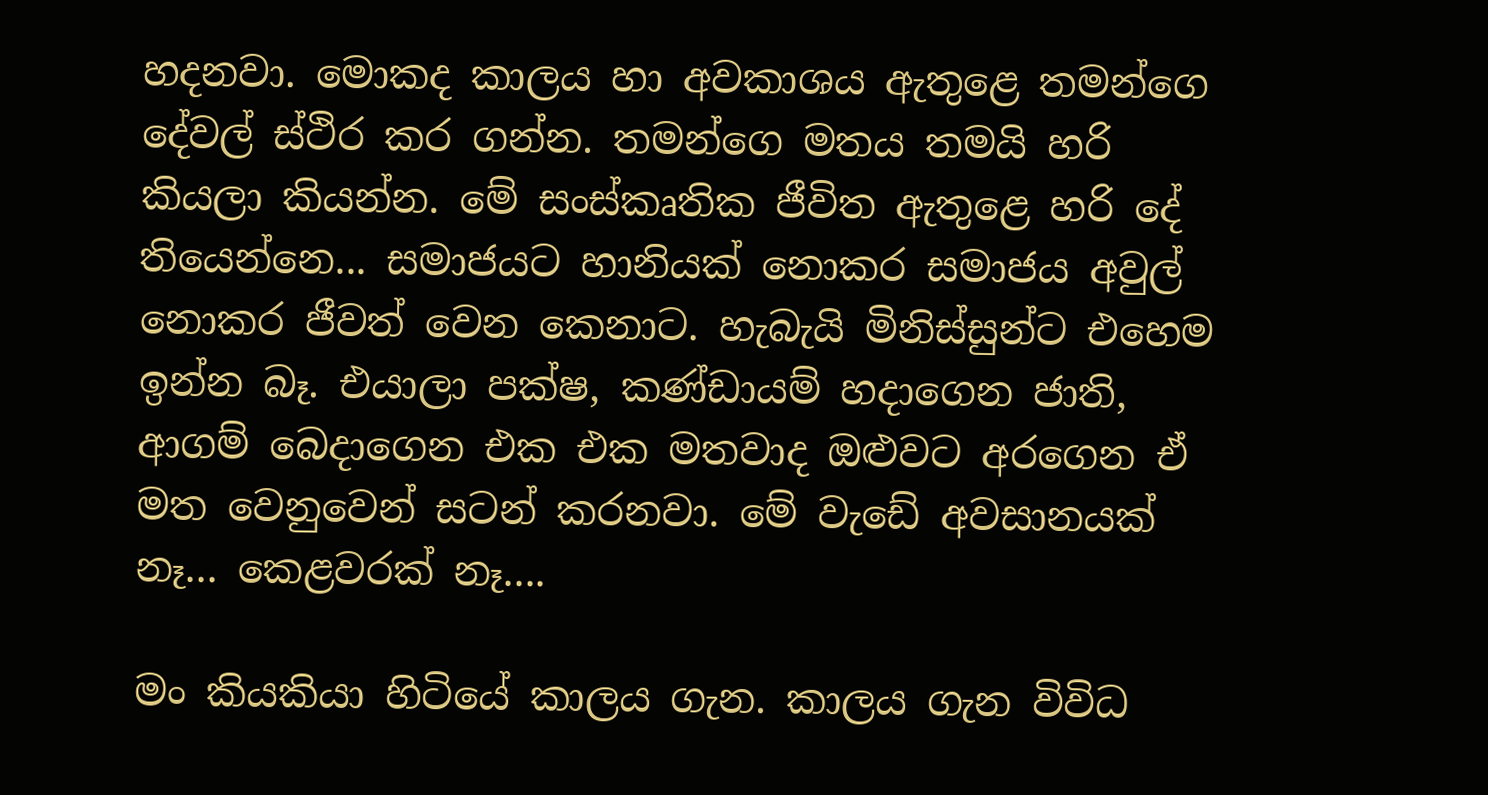හදනවා. මොකද කාලය හා අවකාශය ඇතුළෙ තමන්ගෙ දේවල් ස්ථිර කර ගන්න. තමන්ගෙ මතය තමයි හරි කියලා කියන්න. මේ සංස්කෘතික ජීවිත ඇතුළෙ හරි දේ තියෙන්නෙ... සමාජයට හානියක් නොකර සමාජය අවුල් නොකර ජීවත් වෙන කෙනාට. හැබැයි මිනිස්සුන්ට එහෙම ඉන්න බෑ. එයාලා පක්ෂ, කණ්ඩායම් හදාගෙන ජාති, ආගම් බෙදාගෙන එක එක මතවාද ඔළුවට අරගෙන ඒ මත වෙනුවෙන් සටන් කරනවා. මේ වැඩේ අවසානයක් නෑ... කෙළවරක් නෑ....

මං කියකියා හිටියේ කාලය ගැන. කාලය ගැන විවිධ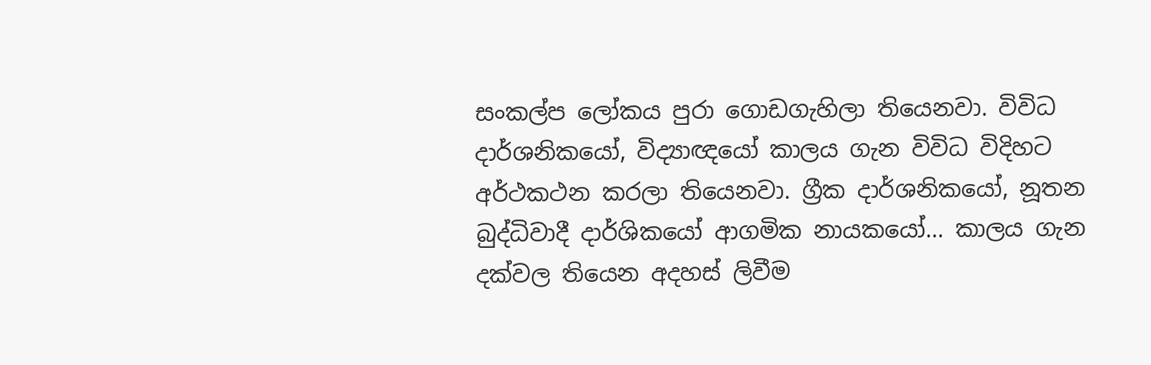සංකල්ප ලෝකය පුරා ගොඩගැහිලා තියෙනවා. විවිධ දාර්ශනිකයෝ, විද්‍යාඥයෝ කාලය ගැන විවිධ විදිහට අර්ථකථන කරලා තියෙනවා. ග්‍රීක දාර්ශනිකයෝ, නූතන බුද්ධිවාදී දාර්ශිකයෝ ආගමික නායකයෝ... කාලය ගැන දක්වල තියෙන අදහස් ලිවීම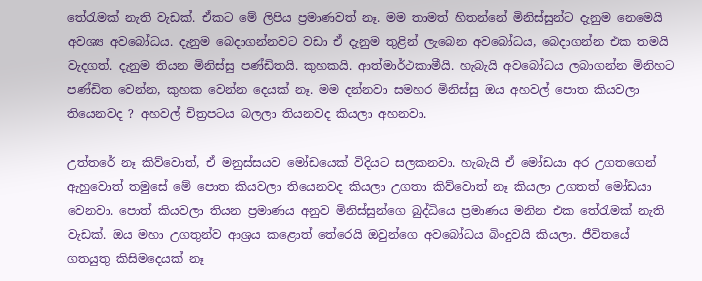තේරැමක් නැති වැඩක්. ඒකට මේ ලිපිය ප්‍රමාණවත් නෑ. මම තාමත් හිතන්නේ මිනිස්සුන්ට දැනුම නෙමෙයි අවශ්‍ය අවබෝධය. දැනුම බෙදාගන්නවට වඩා ඒ දැනුම තුළින් ලැබෙන අවබෝධය, බෙදාගන්න එක තමයි වැදගත්. දැනුම තියන මිනිස්සු පණ්ඩිතයි. කුහකයි. ආත්මාර්ථකාමීයි. හැබැයි අවබෝධය ලබාගන්න මිනිහට පණ්ඩිත වෙන්න, කුහක වෙන්න දෙයක් නෑ. මම දන්නවා සමහර මිනිස්සු ඔය අහවල් පොත කියවලා තියෙනවද ? අහවල් චිත්‍රපටය බලලා තියනවද කියලා අහනවා.

උත්තරේ නෑ කිව්වොත්, ඒ මනුස්සයව මෝඩයෙක් විදියට සලකනවා. හැබැයි ඒ මෝඩයා අර උගතගෙන් ඇහුවොත් තමුසේ මේ පොත කියවලා තියෙනවද කියලා උගතා කිව්වොත් නෑ කියලා උගතත් මෝඩයා වෙනවා. පොත් කියවලා තියන ප්‍රමාණය අනුව මිනිස්සුන්ගෙ බුද්ධියෙ ප්‍රමාණය මනින එක තේරැමක් නැති වැඩක්. ඔය මහා උගතුන්ව ආශ්‍රය කළොත් තේරෙයි ඔවුන්ගෙ අවබෝධය බිංදුවයි කියලා. ජීවිතයේ  ගතයුතු කිසිමදෙයක් නෑ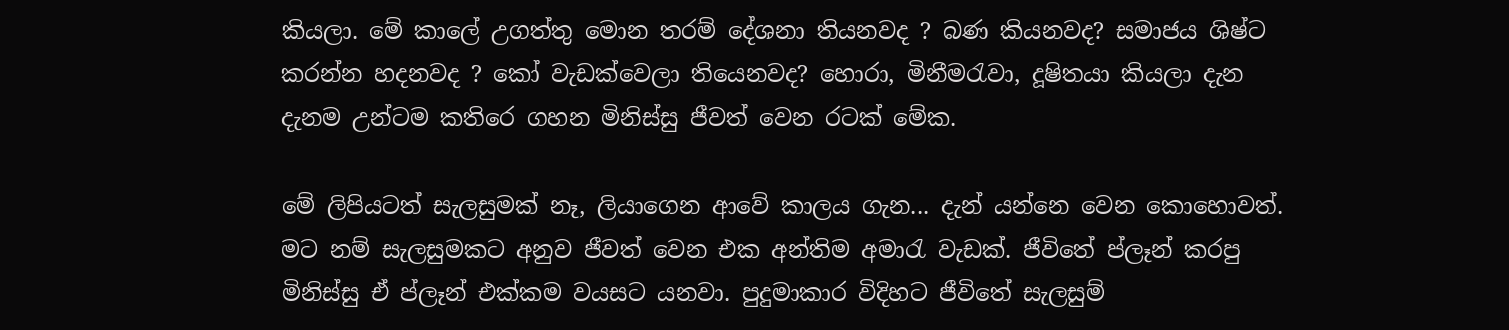කියලා. මේ කාලේ උගත්තු මොන තරම් දේශනා තියනවද ? බණ කියනවද? සමාජය ශිෂ්ට කරන්න හදනවද ? කෝ වැඩක්වෙලා තියෙනවද? හොරා, මිනීමරැවා, දූෂිතයා කියලා දැන දැනම උන්ටම කතිරෙ ගහන මිනිස්සු ජීවත් වෙන රටක් මේක.

මේ ලිපියටත් සැලසුමක් නෑ, ලියාගෙන ආවේ කාලය ගැන... දැන් යන්නෙ වෙන කොහොවත්. මට නම් සැලසුමකට අනුව ජීවත් වෙන එක අන්තිම අමාරැ වැඩක්. ජීවිතේ ප්ලෑන් කරපු මිනිස්සු ඒ ප්ලෑන් එක්කම වයසට යනවා. පුදුමාකාර විදිහට ජීවිතේ සැලසුම්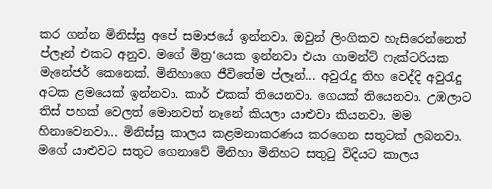කර ගන්න මිනිස්සු අපේ සමාජයේ ඉන්නවා. ඔවුන් ලිංගිකව හැසිරෙන්නෙත් ප්ලෑන් එකට අනුව. මගේ මිත්‍ර‘යෙක ඉන්නවා එයා ගාමන්ට් ෆැක්ටරියක මැනේජර් කෙනෙක්. මිනිහාගෙ ජීවිතේම ප්ලෑන්... අවුරැදු තිහ වෙද්දි අවුරැදු අටක ළමයෙක් ඉන්නවා. කාර් එකක් තියෙනවා. ගෙයක් තියෙනවා. උඹලාට තිස් පහක් වෙලත් මොනවත් නෑනේ කියලා යාළුවා කියනවා. මම හිනාවෙනවා... මිනිස්සු කාලය කළමනාකරණය කරගෙන සතුටක් ලබනවා. මගේ යාළුවට සතුට ගෙනාවේ මිනිහා මිනිහට සතුටු විදියට කාලය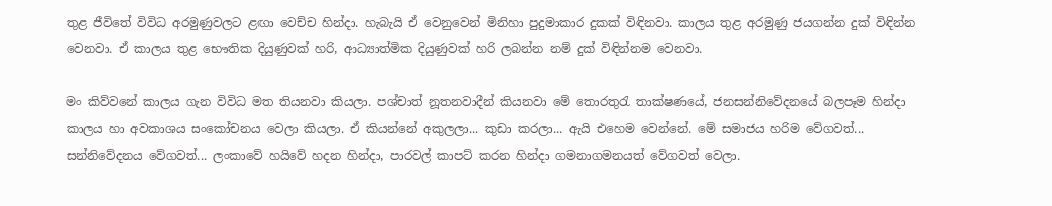තුළ ජීවිතේ විවිධ අරමුණුවලට ළඟා වෙච්ච හින්දා. හැබැයි ඒ වෙනුවෙන් මිනිහා පුදුමාකාර දුකක් විඳිනවා. කාලය තුළ අරමුණු ජයගන්න දුක් විඳින්න වෙනවා. ඒ කාලය තුළ භෞතික දියුණුවක් හරි, ආධ්‍යාත්මික දියුණුවක් හරි ලබන්න නම් දුක් විඳින්නම වෙනවා.

මං කිව්වනේ කාලය ගැන විවිධ මත තියනවා කියලා. පශ්චාත් නූතනවාදීන් කියනවා මේ තොරතුරැ තාක්ෂණයේ, ජනසන්නිවේදනයේ බලපෑම හින්දා කාලය හා අවකාශය සංකෝචනය වෙලා කියලා. ඒ කියන්නේ අකුලලා... කුඩා කරලා... ඇයි එහෙම වෙන්නේ. මේ සමාජය හරිම වේගවත්... සන්නිවේදනය වේගවත්... ලංකාවේ හයිවේ හදන හින්දා, පාරවල් කාපට් කරන හින්දා ගමනාගමනයත් වේගවත් වෙලා.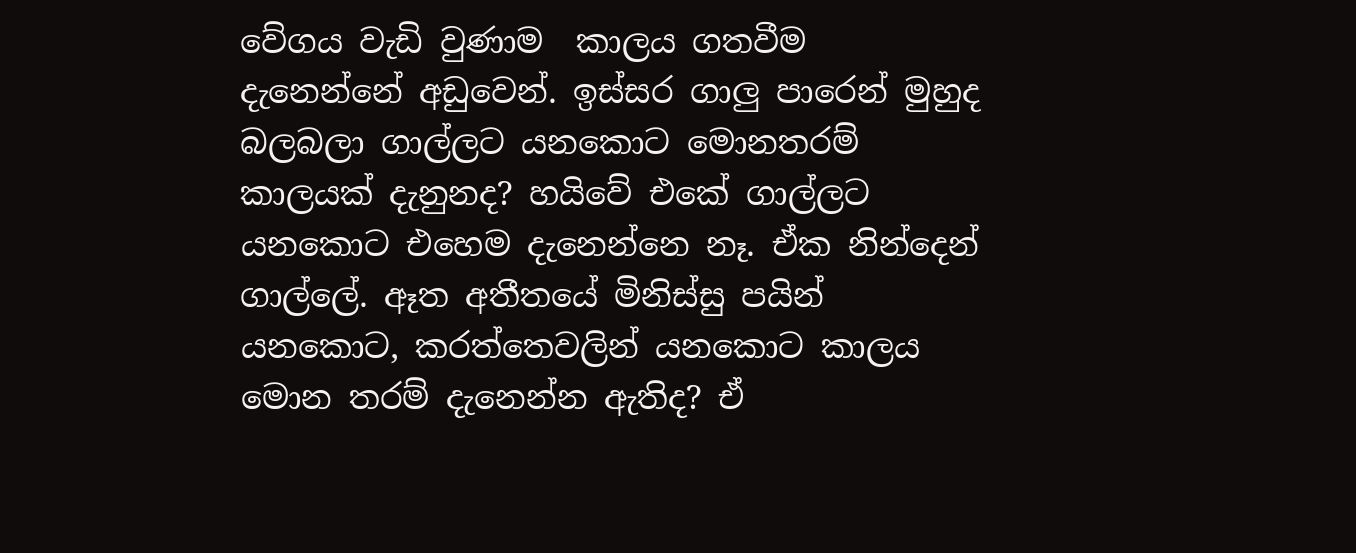වේගය වැඩි වුණාම  කාලය ගතවීම දැනෙන්නේ අඩුවෙන්. ඉස්සර ගාලු පාරෙන් මුහුද බලබලා ගාල්ලට යනකොට මොනතරම් කාලයක් දැනුනද? හයිවේ එකේ ගාල්ලට යනකොට එහෙම දැනෙන්නෙ නෑ. ඒක නින්දෙන් ගාල්ලේ. ඈත අතීතයේ මිනිස්සු පයින් යනකොට, කරත්තෙවලින් යනකොට කාලය මොන තරම් දැනෙන්න ඇතිද? ඒ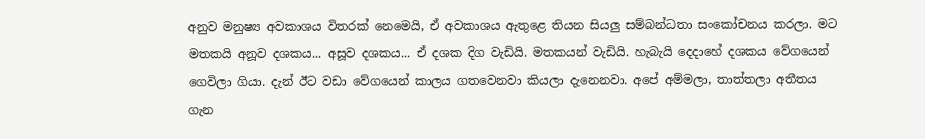අනුව මනුෂ්‍ය අවකාශය විතරක් නෙමෙයි, ඒ අවකාශය ඇතුළෙ තියන සියලු සම්බන්ධතා සංකෝචනය කරලා. මට මතකයි අනූව දශකය... අසූව දශකය... ඒ දශක දිග වැඩියි. මතකයන් වැඩියි. හැබැයි දෙදාහේ දශකය වේගයෙන් ගෙවිලා ගියා. දැන් ඊට වඩා වේගයෙන් කාලය ගතවෙනවා කියලා දැනෙනවා. අපේ අම්මලා, තාත්තලා අතීතය ගැන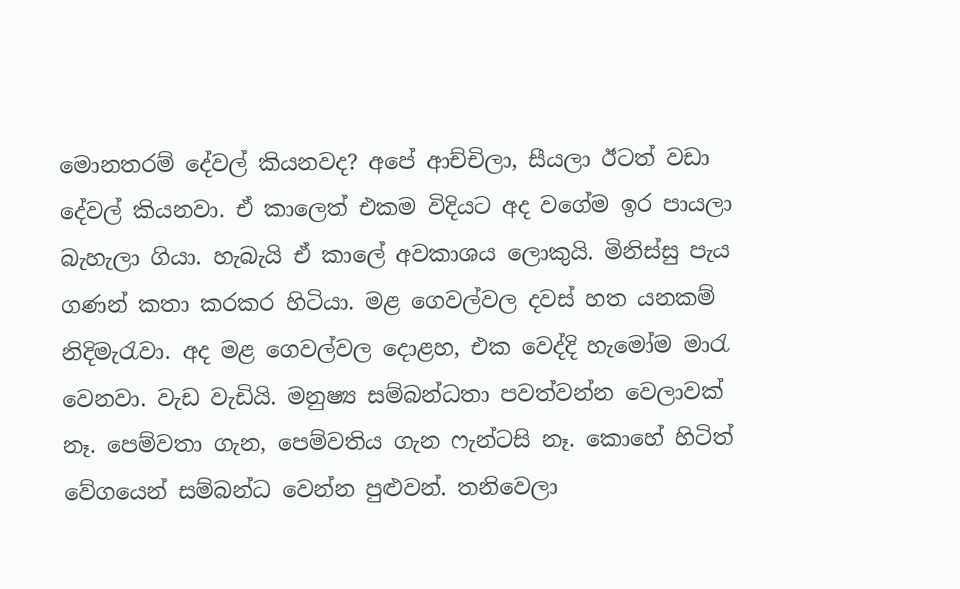මොනතරම් දේවල් කියනවද? අපේ ආච්චිලා, සීයලා ඊටත් වඩා දේවල් කියනවා. ඒ කාලෙත් එකම විදියට අද වගේම ඉර පායලා බැහැලා ගියා. හැබැයි ඒ කාලේ අවකාශය ලොකුයි. මිනිස්සු පැය ගණන් කතා කරකර හිටියා. මළ ගෙවල්වල දවස් හත යනකම් නිදිමැරැවා. අද මළ ගෙවල්වල දොළහ, එක වෙද්දි හැමෝම මාරැ වෙනවා. වැඩ වැඩියි. මනුෂ්‍ය සම්බන්ධතා පවත්වන්න වෙලාවක් නෑ. පෙම්වතා ගැන, පෙම්වතිය ගැන ෆැන්ටසි නෑ. කොහේ හිටිත් වේගයෙන් සම්බන්ධ වෙන්න පුළුවන්. තනිවෙලා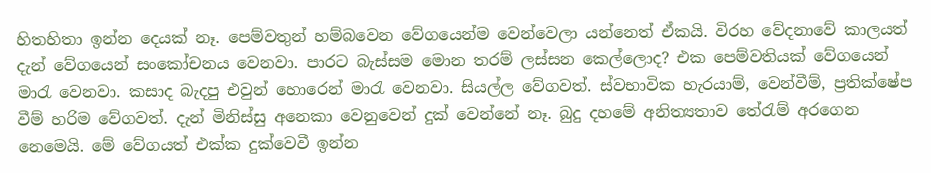හිතහිතා ඉන්න දෙයක් නෑ. පෙම්වතුන් හම්බවෙන වේගයෙන්ම වෙන්වෙලා යන්නෙත් ඒකයි. විරහ වේදනාවේ කාලයත් දැන් වේගයෙන් සංකෝචනය වෙනවා. පාරට බැස්සම මොන තරම් ලස්සන කෙල්ලොද? එක පෙම්වතියක් වේගයෙන් මාරැ වෙනවා. කසාද බැදපු එවුන් හොරෙන් මාරැ වෙනවා. සියල්ල වේගවත්. ස්වභාවික හැරයාම්, වෙන්වීම්, ප්‍රතික්ෂේප වීම් හරිම වේගවත්. දැන් මිනිස්සු අනෙකා වෙනුවෙන් දුක් වෙන්නේ නෑ. බුදු දහමේ අනිත්‍යතාව තේරැම් අරගෙන නෙමෙයි. මේ වේගයත් එක්ක දුක්වෙවී ඉන්න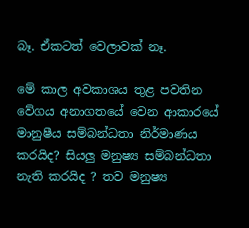බෑ. ඒකටත් වෙලාවක් නෑ.

මේ කාල අවකාශය තුළ පවතින වේගය අනාගතයේ වෙන ආකාරයේ මානුෂීය සම්බන්ධතා නිර්මාණය කරයිද? සියලු මනුෂ්‍ය සම්බන්ධතා නැති කරයිද ? තව මනුෂ්‍ය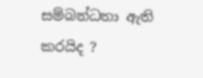සම්බන්ධතා ඇති කරයිද ?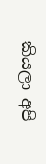කියලා අපි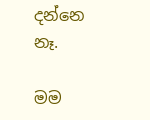දන්නෙ නෑ.

මම